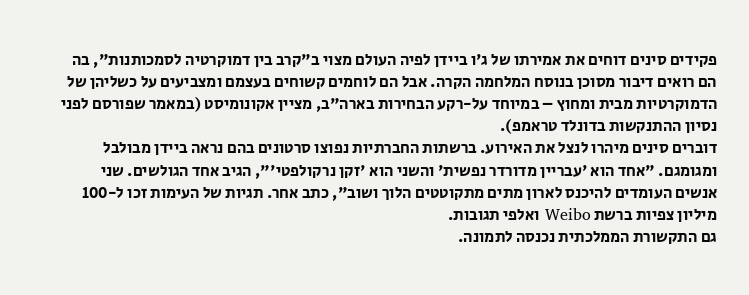פקידים סינים דוחים את אמירתו של ג'ו ביידן לפיה העולם מצוי ב"קרב בין דמוקרטיה לסמכותנות", בה הם רואים דיבור מסוכן בנוסח המלחמה הקרה. אבל הם לוחמים קשוחים בעצמם ומצביעים על כשליהן של הדמוקרטיות מבית ומחוץ – במיוחד על-רקע הבחירות בארה"ב, מציין אקונומיסט (במאמר שפורסם לפני נסיון ההתנקשות בדונלד טראמפ).
דוברים סינים מיהרו לנצל את האירוע. ברשתות החברתיות נפוצו סרטונים בהם נראה ביידן מבולבל ומגומגם. "אחד הוא 'עבריין מדורדר נפשית' והשני הוא 'זקן נרקולפטי'", הגיב אחד הגולשים. שני אנשים העומדים להיכנס לארון מתים מתקוטטים הלוך ושוב", כתב אחר. תגיות של העימות זכו ל-100 מיליון צפיות ברשת Weibo ואלפי תגובות.
גם התקשורת הממלכתית נכנסה לתמונה.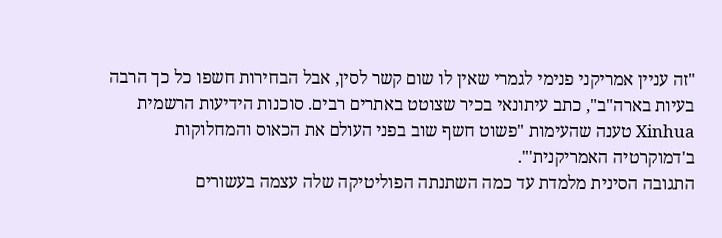"זה עניין אמריקני פנימי לגמרי שאין לו שום קשר לסין, אבל הבחירות חשפו כל כך הרבה בעיות בארה"ב", כתב עיתונאי בכיר שצוטט באתרים רבים. סוכנות הידיעות הרשמית Xinhua טענה שהעימות "פשוט חשף שוב בפני העולם את הכאוס והמחלוקות ב'דמוקרטיה האמריקנית'".
התגובה הסינית מלמדת עד כמה השתנתה הפוליטיקה שלה עצמה בעשורים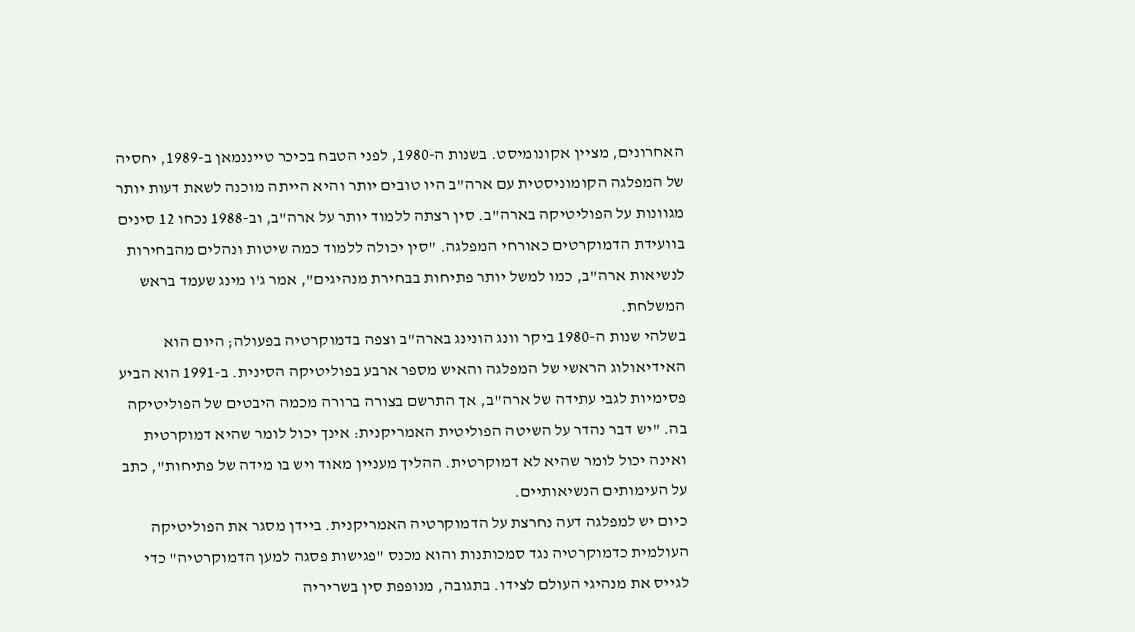האחרונים, מציין אקונומיסט. בשנות ה-1980, לפני הטבח בכיכר טייננמאן ב-1989, יחסיה של המפלגה הקומוניסטית עם ארה"ב היו טובים יותר והיא הייתה מוכנה לשאת דעות יותר מגוונות על הפוליטיקה בארה"ב. סין רצתה ללמוד יותר על ארה"ב, וב-1988 נכחו 12 סינים בוועידת הדמוקרטים כאורחי המפלגה. "סין יכולה ללמוד כמה שיטות ונהלים מהבחירות לנשיאות ארה"ב, כמו למשל יותר פתיחות בבחירת מנהיגים", אמר ג'ו מינג שעמד בראש המשלחת.
בשלהי שנות ה-1980 ביקר וונג הונינג בארה"ב וצפה בדמוקרטיה בפעולה; היום הוא האידיאולוג הראשי של המפלגה והאיש מספר ארבע בפוליטיקה הסינית. ב-1991 הוא הביע פסימיות לגבי עתידה של ארה"ב, אך התרשם בצורה ברורה מכמה היבטים של הפוליטיקה בה. "יש דבר נהדר על השיטה הפוליטית האמריקנית: אינך יכול לומר שהיא דמוקרטית ואינה יכול לומר שהיא לא דמוקרטית. ההליך מעניין מאוד ויש בו מידה של פתיחות", כתב על העימותים הנשיאותיים.
כיום יש למפלגה דעה נחרצת על הדמוקרטיה האמריקנית. ביידן מסגר את הפוליטיקה העולמית כדמוקרטיה נגד סמכותנות והוא מכנס "פגישות פסגה למען הדמוקרטיה" כדי לגייס את מנהיגי העולם לצידו. בתגובה, מנופפת סין בשריריה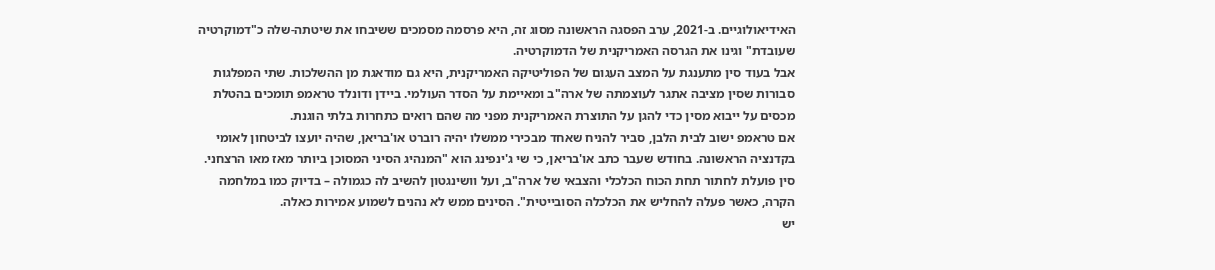האידיאולוגיים. ב-2021, ערב הפסגה הראשונה מסוג זה, היא פרסמה מסמכים ששיבחו את שיטתה-שלה כ"דמוקרטיה שעובדת" וגינו את הגרסה האמריקנית של הדמוקרטיה.
אבל בעוד סין מתענגת על המצב העגום של הפוליטיקה האמריקנית, היא גם מודאגת מן ההשלכות. שתי המפלגות סבורות שסין מציבה אתגר לעוצמתה של ארה"ב ומאיימת על הסדר העולמי. ביידן ודונלד טראמפ תומכים בהטלת מכסים על ייבוא מסין כדי להגן על התוצרת האמריקנית מפני מה שהם רואים כתחרות בלתי הוגנת.
אם טראמפ ישוב לבית הלבן, סביר להניח שאחד מבכירי ממשלו יהיה רוברט או'בריאן, שהיה יועצו לביטחון לאומי בקדנציה הראשונה. בחודש שעבר כתב או'בריאן, כי שי ג'ינפינג הוא "המנהיג הסיני המסוכן ביותר מאז מאו הרצחני. סין פועלת לחתור תחת הכוח הכלכלי והצבאי של ארה"ב, ועל וושינגטון להשיב לה כגמולה – בדיוק כמו במלחמה הקרה, כאשר פעלה להחליש את הכלכלה הסובייטית". הסינים ממש לא נהנים לשמוע אמירות כאלה.
יש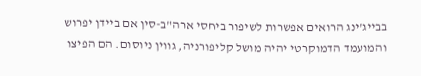בבייג'ינג הרואים אפשרות לשיפור ביחסי ארה"ב-סין אם ביידן יפרוש והמועמד הדמוקרטי יהיה מושל קליפורניה, גווין ניוסום. הם הפיצו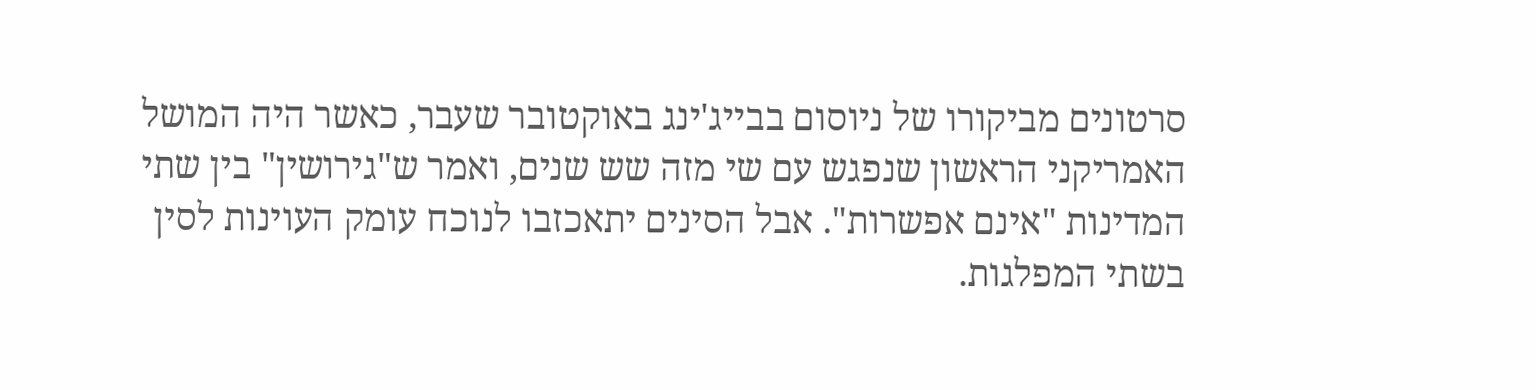סרטונים מביקורו של ניוסום בבייג'ינג באוקטובר שעבר, כאשר היה המושל האמריקני הראשון שנפגש עם שי מזה שש שנים, ואמר ש"גירושין" בין שתי המדינות "אינם אפשרות". אבל הסינים יתאכזבו לנוכח עומק העוינות לסין בשתי המפלגות.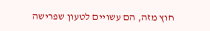חוץ מזה, הם עשויים לטעון שפרישה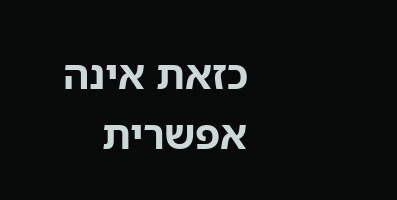כזאת אינה אפשרית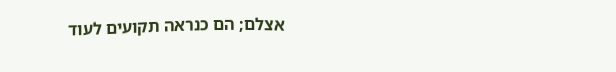אצלם; הם כנראה תקועים לעוד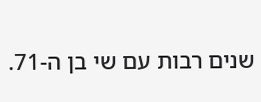שנים רבות עם שי בן ה-71.